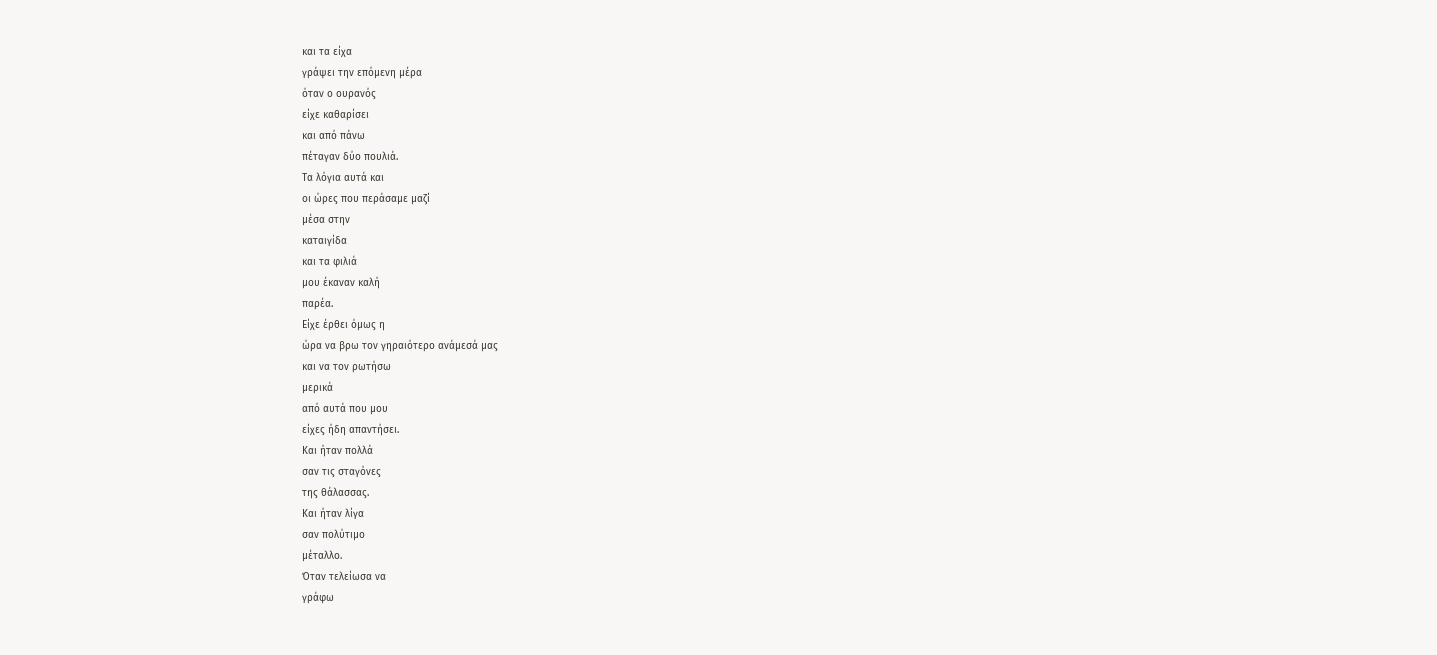και τα είχα
γράψει την επόμενη μέρα
όταν ο ουρανός
είχε καθαρίσει
και από πάνω
πέταγαν δύο πουλιά.
Τα λόγια αυτά και
οι ώρες που περάσαμε μαζί
μέσα στην
καταιγίδα
και τα φιλιά
μου έκαναν καλή
παρέα.
Είχε έρθει όμως η
ώρα να βρω τον γηραιότερο ανάμεσά μας
και να τον ρωτήσω
μερικά
από αυτά που μου
είχες ήδη απαντήσει.
Και ήταν πολλά
σαν τις σταγόνες
της θάλασσας.
Και ήταν λίγα
σαν πολύτιμο
μέταλλο.
Όταν τελείωσα να
γράφω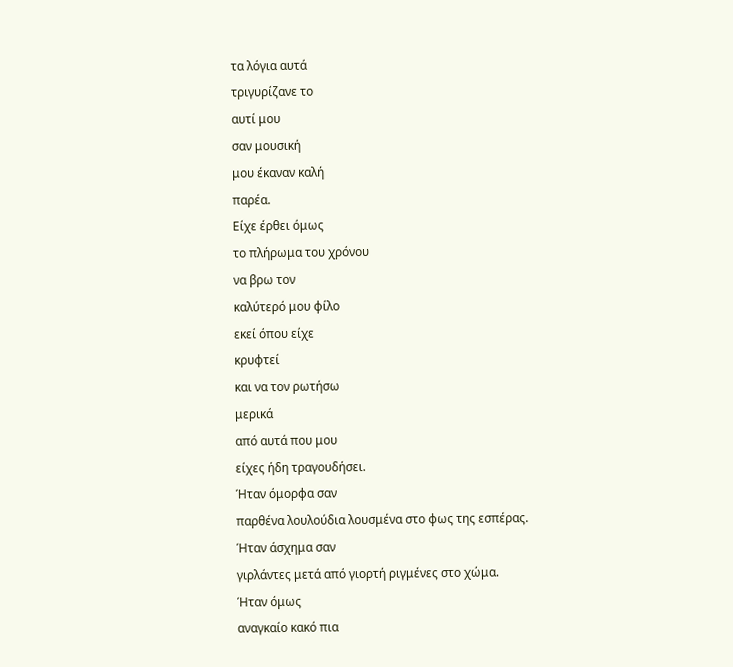τα λόγια αυτά
τριγυρίζανε το
αυτί μου
σαν μουσική
μου έκαναν καλή
παρέα.
Είχε έρθει όμως
το πλήρωμα του χρόνου
να βρω τον
καλύτερό μου φίλο
εκεί όπου είχε
κρυφτεί
και να τον ρωτήσω
μερικά
από αυτά που μου
είχες ήδη τραγουδήσει.
Ήταν όμορφα σαν
παρθένα λουλούδια λουσμένα στο φως της εσπέρας.
Ήταν άσχημα σαν
γιρλάντες μετά από γιορτή ριγμένες στο χώμα.
Ήταν όμως
αναγκαίο κακό πια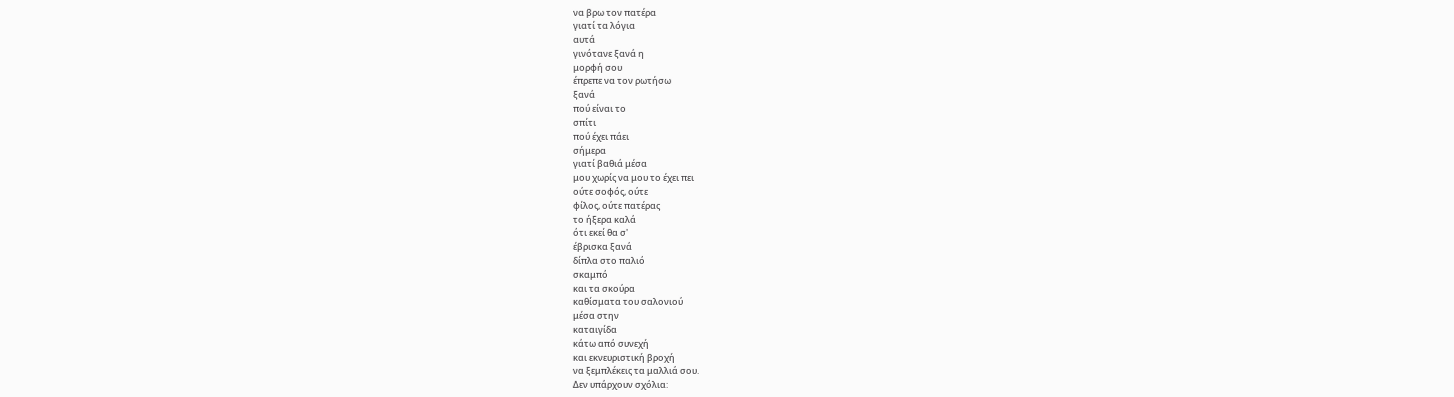να βρω τον πατέρα
γιατί τα λόγια
αυτά
γινότανε ξανά η
μορφή σου
έπρεπε να τον ρωτήσω
ξανά
πού είναι το
σπίτι
πού έχει πάει
σήμερα
γιατί βαθιά μέσα
μου χωρίς να μου το έχει πει
ούτε σοφός, ούτε
φίλος, ούτε πατέρας
το ήξερα καλά
ότι εκεί θα σ'
έβρισκα ξανά
δίπλα στο παλιό
σκαμπό
και τα σκούρα
καθίσματα του σαλονιού
μέσα στην
καταιγίδα
κάτω από συνεχή
και εκνευριστική βροχή
να ξεμπλέκεις τα μαλλιά σου.
Δεν υπάρχουν σχόλια: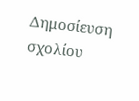Δημοσίευση σχολίου